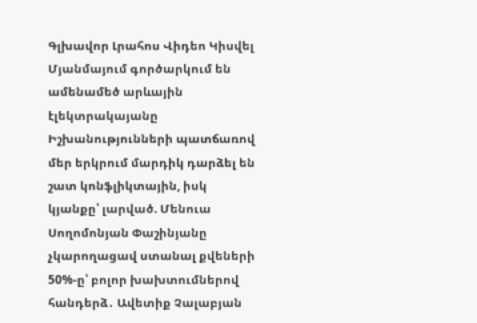Գլխավոր Լրահոս Վիդեո Կիսվել
Մյանմայում գործարկում են ամենամեծ արևային էլեկտրակայանը Իշխանությունների պատճառով մեր երկրում մարդիկ դարձել են շատ կոնֆլիկտային, իսկ կյանքը՝ լարված. Մենուա Սողոմոնյան Փաշինյանը չկարողացավ ստանալ քվեների 50%-ը՝ բոլոր խախտումներով հանդերձ․ Ավետիք Չալաբյան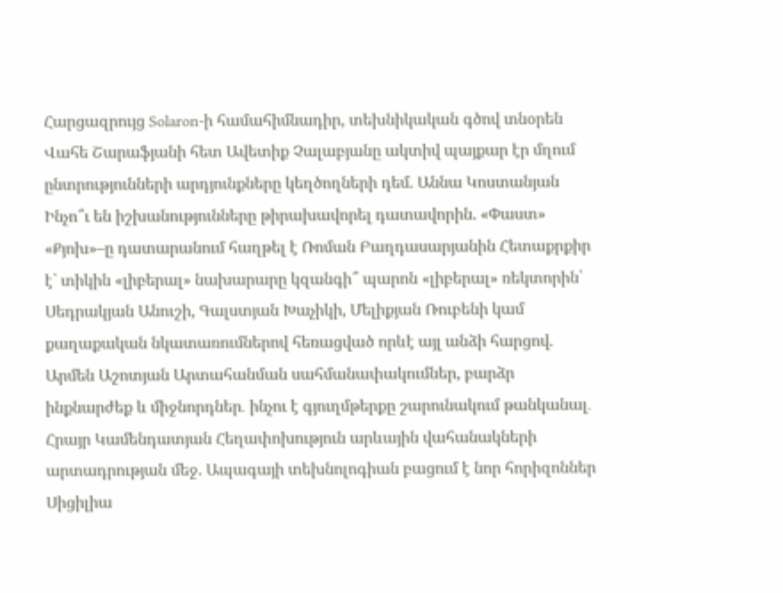Հարցազրույց Solaron-ի համահիմնադիր, տեխնիկական գծով տնօրեն Վահե Շարաֆյանի հետ Ավետիք Չալաբյանը ակտիվ պայքար էր մղում ընտրությունների արդյունքները կեղծողների դեմ. Աննա Կոստանյան Ինչո՞ւ են իշխանությունները թիրախավորել դատավորին. «Փաստ» «Քյոխ»–ը դատարանում հաղթել է Ռոման Բաղդասարյանին Հետաքրքիր է` տիկին «լիբերալ» նախարարը կզանգի՞ պարոն «լիբերալ» ռեկտորին՝ Սեդրակյան Անուշի, Գալստյան Խաչիկի, Մելիքյան Ռուբենի կամ քաղաքական նկատառումներով հեռացված որևէ այլ անձի հարցով. Արմեն Աշոտյան Արտահանման սահմանափակումներ, բարձր ինքնարժեք և միջնորդներ․ ինչու է գյուղմթերքը շարունակում թանկանալ․ Հրայր Կամենդատյան Հեղափոխություն արևային վահանակների արտադրության մեջ. Ապագայի տեխնոլոգիան բացում է նոր հորիզոններ Սիցիլիա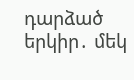դարձած երկիր․ մեկ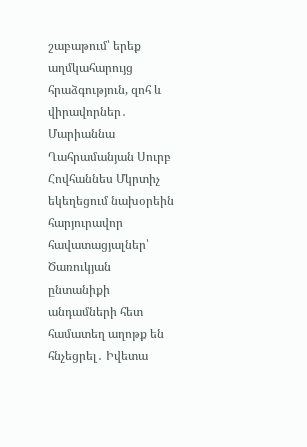շաբաթում՝ երեք աղմկահարույց հրաձգություն, զոհ և վիրավորներ․ Մարիաննա Ղահրամանյան Սուրբ Հովհաննես Մկրտիչ եկեղեցում նախօրեին հարյուրավոր հավատացյալներ՝ Ծառուկյան ընտանիքի անդամների հետ համատեղ աղոթք են հնչեցրել․ Իվետա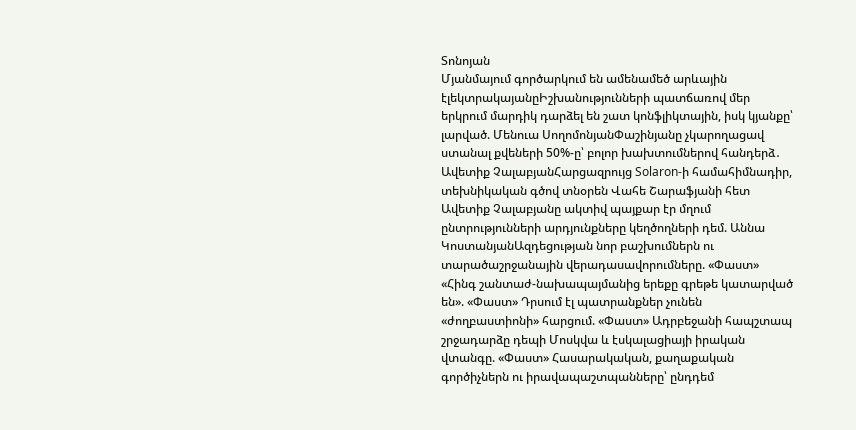Տոնոյան
Մյանմայում գործարկում են ամենամեծ արևային էլեկտրակայանըԻշխանությունների պատճառով մեր երկրում մարդիկ դարձել են շատ կոնֆլիկտային, իսկ կյանքը՝ լարված. Մենուա ՍողոմոնյանՓաշինյանը չկարողացավ ստանալ քվեների 50%-ը՝ բոլոր խախտումներով հանդերձ․ Ավետիք ՉալաբյանՀարցազրույց Solaron-ի համահիմնադիր, տեխնիկական գծով տնօրեն Վահե Շարաֆյանի հետ Ավետիք Չալաբյանը ակտիվ պայքար էր մղում ընտրությունների արդյունքները կեղծողների դեմ. Աննա ԿոստանյանԱզդեցության նոր բաշխումներն ու տարածաշրջանային վերադասավորումները. «Փաստ» «Հինգ շանտաժ-նախապայմանից երեքը գրեթե կատարված են». «Փաստ» Դրսում էլ պատրանքներ չունեն «ժողբաստիոնի» հարցում. «Փաստ» Ադրբեջանի հապշտապ շրջադարձը դեպի Մոսկվա և էսկալացիայի իրական վտանգը. «Փաստ» Հասարակական, քաղաքական գործիչներն ու իրավապաշտպանները՝ ընդդեմ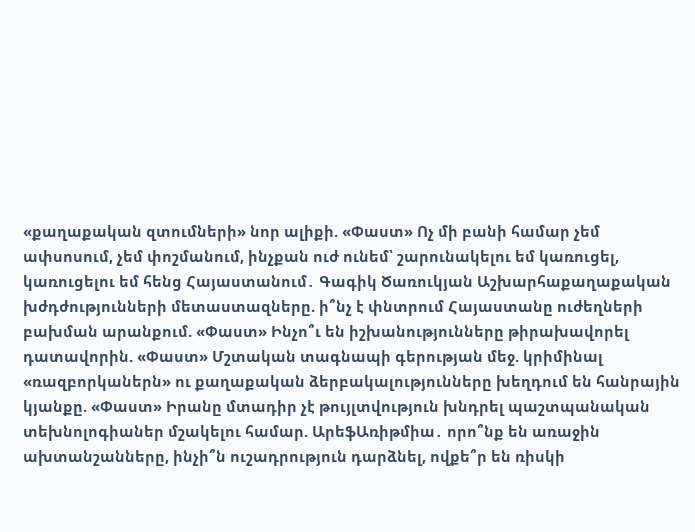«քաղաքական զտումների» նոր ալիքի. «Փաստ» Ոչ մի բանի համար չեմ ափսոսում, չեմ փոշմանում, ինչքան ուժ ունեմ՝ շարունակելու եմ կառուցել, կառուցելու եմ հենց Հայաստանում․ Գագիկ Ծառուկյան Աշխարհաքաղաքական խժդժությունների մետաստազները. ի՞նչ է փնտրում Հայաստանը ուժեղների բախման արանքում. «Փաստ» Ինչո՞ւ են իշխանությունները թիրախավորել դատավորին. «Փաստ» Մշտական տագնապի գերության մեջ. կրիմինալ «ռազբորկաներն» ու քաղաքական ձերբակալությունները խեղդում են հանրային կյանքը. «Փաստ» Իրանը մտադիր չէ թույլտվություն խնդրել պաշտպանական տեխնոլոգիաներ մշակելու համար. ԱրեֆԱռիթմիա․ որո՞նք են առաջին ախտանշանները, ինչի՞ն ուշադրություն դարձնել, ովքե՞ր են ռիսկի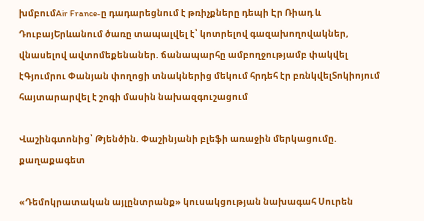խմբումAir France-ը դադարեցնում է թռիչքները դեպի Էր Ռիադ և ԴուբայԵրևանում ծառը տապալվել է՝ կոտրելով գազախողովակներ, վնասելով ավտոմեքենաներ. ճանապարհը ամբողջությամբ փակվել էԳյումրու Փանյան փողոցի տնակներից մեկում հրդեհ էր բռնկվելՏոկիոյում հայտարարվել է շոգի մասին նախազգուշացում

Վաշինգտոնից՝ Թյենծին. Փաշինյանի բլեֆի առաջին մերկացումը. քաղաքագետ

«Դեմոկրատական այլընտրանք» կուսակցության նախագահ Սուրեն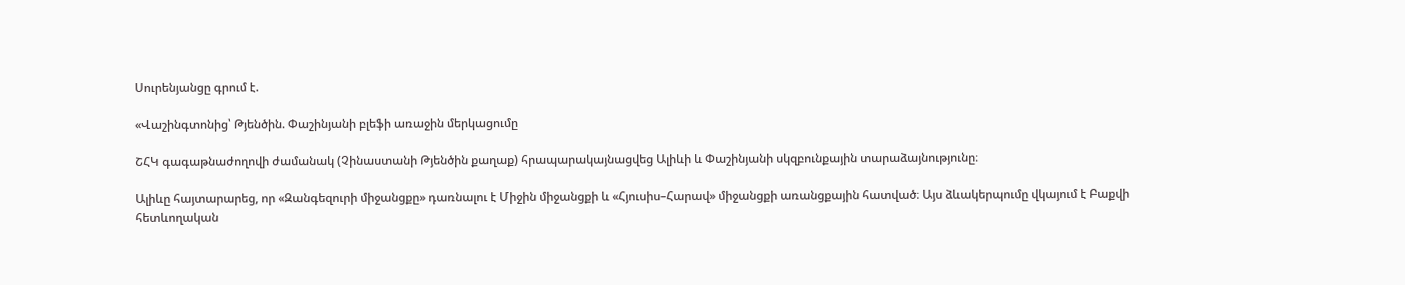Սուրենյանցը գրում է.

«Վաշինգտոնից՝ Թյենծին. Փաշինյանի բլեֆի առաջին մերկացումը

ՇՀԿ գագաթնաժողովի ժամանակ (Չինաստանի Թյենծին քաղաք) հրապարակայնացվեց Ալիևի և Փաշինյանի սկզբունքային տարաձայնությունը։

Ալիևը հայտարարեց, որ «Զանգեզուրի միջանցքը» դառնալու է Միջին միջանցքի և «Հյուսիս–Հարավ» միջանցքի առանցքային հատված։ Այս ձևակերպումը վկայում է Բաքվի հետևողական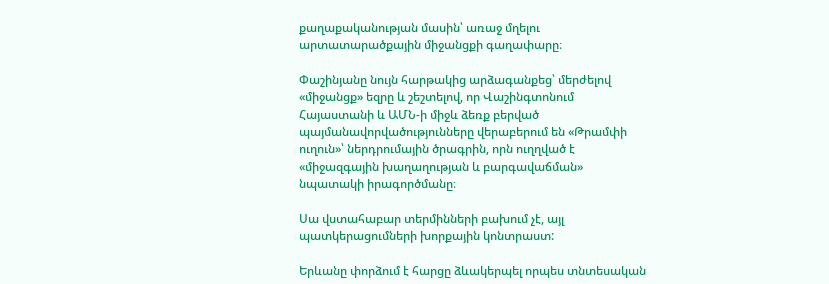քաղաքականության մասին՝ առաջ մղելու արտատարածքային միջանցքի գաղափարը։

Փաշինյանը նույն հարթակից արձագանքեց՝ մերժելով «միջանցք» եզրը և շեշտելով, որ Վաշինգտոնում Հայաստանի և ԱՄՆ-ի միջև ձեռք բերված պայմանավորվածությունները վերաբերում են «Թրամփի ուղուն»՝ ներդրումային ծրագրին, որն ուղղված է «միջազգային խաղաղության և բարգավաճման» նպատակի իրագործմանը։

Սա վստահաբար տերմինների բախում չէ, այլ պատկերացումների խորքային կոնտրաստ:

Երևանը փորձում է հարցը ձևակերպել որպես տնտեսական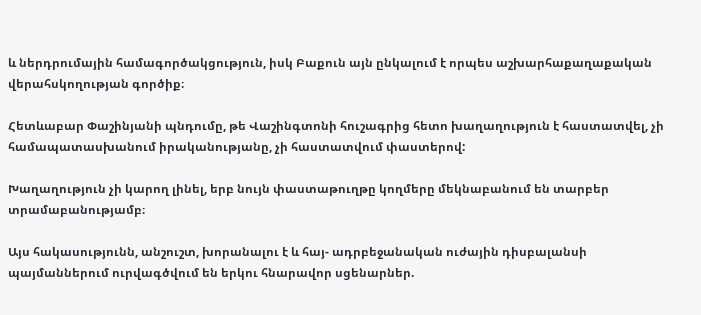և ներդրումային համագործակցություն, իսկ Բաքուն այն ընկալում է որպես աշխարհաքաղաքական վերահսկողության գործիք։

Հետևաբար Փաշինյանի պնդումը, թե Վաշինգտոնի հուշագրից հետո խաղաղություն է հաստատվել, չի համապատասխանում իրականությանը, չի հաստատվում փաստերով:

Խաղաղություն չի կարող լինել, երբ նույն փաստաթուղթը կողմերը մեկնաբանում են տարբեր տրամաբանությամբ։

Այս հակասությունն, անշուշտ, խորանալու է և հայ- ադրբեջանական ուժային դիսբալանսի պայմաններում ուրվագծվում են երկու հնարավոր սցենարներ.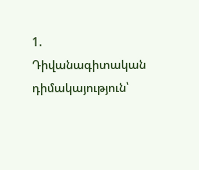1. Դիվանագիտական դիմակայություն՝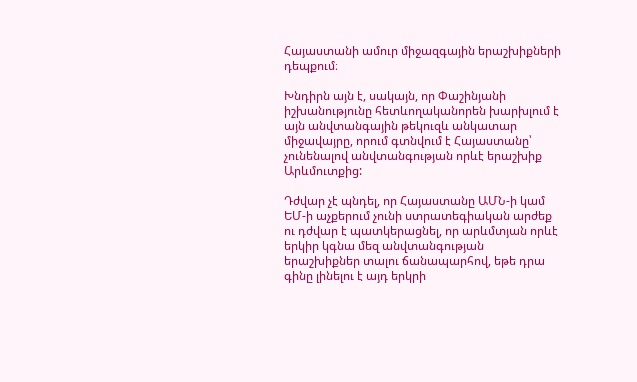Հայաստանի ամուր միջազգային երաշխիքների դեպքում։

Խնդիրն այն է, սակայն, որ Փաշինյանի իշխանությունը հետևողականորեն խարխլում է այն անվտանգային թեկուզև անկատար միջավայրը, որում գտնվում է Հայաստանը՝ չունենալով անվտանգության որևէ երաշխիք Արևմուտքից:

Դժվար չէ պնդել, որ Հայաստանը ԱՄՆ-ի կամ ԵՄ-ի աչքերում չունի ստրատեգիական արժեք ու դժվար է պատկերացնել, որ արևմտյան որևէ երկիր կգնա մեզ անվտանգության երաշխիքներ տալու ճանապարհով, եթե դրա գինը լինելու է այդ երկրի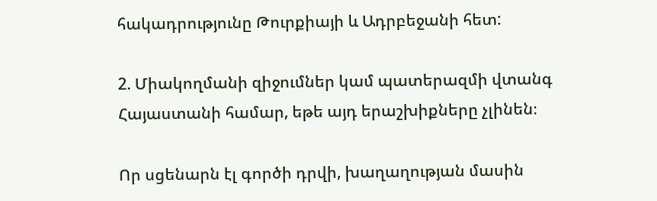հակադրությունը Թուրքիայի և Ադրբեջանի հետ:

2. Միակողմանի զիջումներ կամ պատերազմի վտանգ Հայաստանի համար, եթե այդ երաշխիքները չլինեն։

Որ սցենարն էլ գործի դրվի, խաղաղության մասին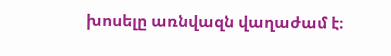խոսելը առնվազն վաղաժամ է։